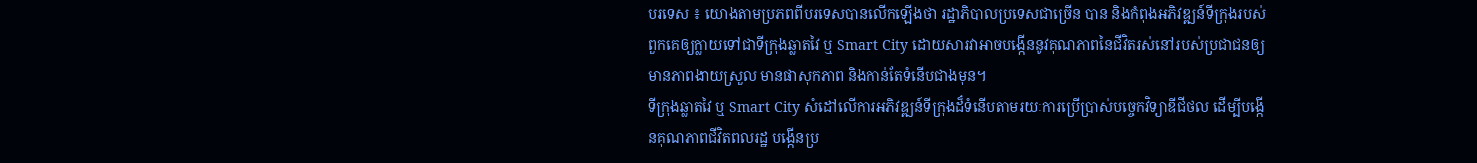បរទេស ៖ យោងតាមប្រភពពីបរទេសបានលើកឡើងថា រដ្ឋាភិបាលប្រទេសជាច្រើន បាន និងកំពុងអភិវឌ្ឍន៍ទីក្រុងរបស់ពួកគេឲ្យក្លាយទៅជាទីក្រុងឆ្លាតវៃ ឬ Smart City ដោយសារវាអាចបង្កើននូវគុណភាពនៃជីវិតរស់នៅរបស់ប្រជាជនឲ្យមានភាពងាយស្រួល មានផាសុកភាព និងកាន់តែទំនើបជាងមុន។
ទីក្រុងឆ្លាតវៃ ឬ Smart City សំដៅលើការអភិវឌ្ឍន៍ទីក្រុងដ៏ទំនើបតាមរយៈការប្រើប្រាស់បច្ចេកវិទ្យាឌីជីថល ដើម្បីបង្កើនគុណភាពជីវិតពលរដ្ឋ បង្កើនប្រ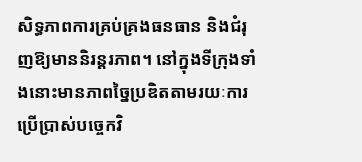សិទ្ធភាពការគ្រប់គ្រងធនធាន និងជំរុញឱ្យមាននិរន្តរភាព។ នៅក្នុងទីក្រុងទាំងនោះមានភាពច្នៃប្រឌិតតាមរយៈការប្រើប្រាស់បច្ចេកវិ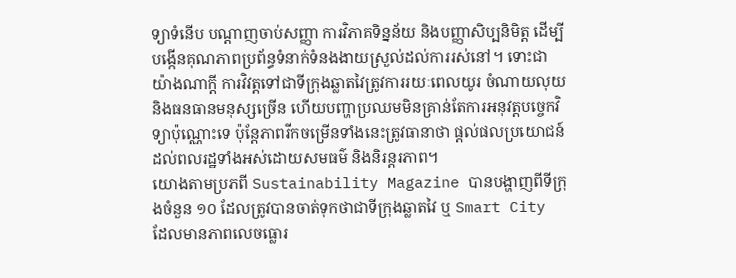ទ្យាទំនើប បណ្តាញចាប់សញ្ញា ការវិភាគទិន្នន័យ និងបញ្ញាសិប្បនិមិត្ត ដើម្បីបង្កើនគុណភាពប្រព័ន្ធទំនាក់ទំនងងាយស្រួល់ដល់ការរស់នៅ។ ទោះជាយ៉ាងណាក្តី ការវិវត្តទៅជាទីក្រុងឆ្លាតវៃត្រូវការរយៈពេលយូរ ចំណាយលុយ និងធនធានមនុស្សច្រើន ហើយបញ្ហាប្រឈមមិនគ្រាន់តែការអនុវត្តបច្ចេកវិទ្យាប៉ុណ្ណោះទេ ប៉ុន្តែភាពរីកចម្រើនទាំងនេះត្រូវធានាថា ផ្តល់ផលប្រយោជន៍ដល់ពលរដ្ឋទាំងអស់ដោយសមធម៌ និងនិរន្តរភាព។
យោងតាមប្រភពី Sustainability Magazine បានបង្ហាញពីទីក្រុងចំនួន ១០ ដែលត្រូវបានចាត់ទុកថាជាទីក្រុងឆ្លាតវៃ ឬ Smart City ដែលមានភាពលេចធ្លោរ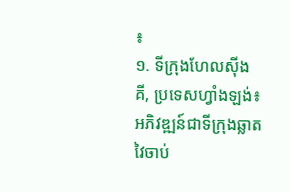៖
១. ទីក្រុងហែលស៊ីងគី, ប្រទេសហ្វាំងឡង់៖ អភិវឌ្ឍន៍ជាទីក្រុងឆ្លាតវៃចាប់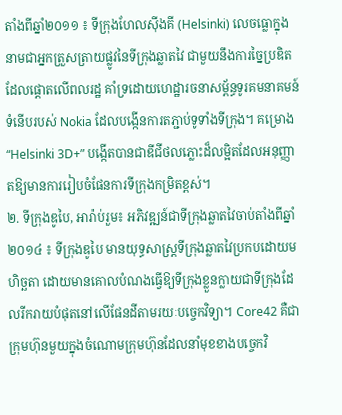តាំងពីឆ្នាំ២០១១ ៖ ទីក្រុងហែលស៊ីងគី (Helsinki) លេចធ្លោក្នុងនាមជាអ្នកត្រួសត្រាយផ្លូវនៃទីក្រុងឆ្លាតវៃ ជាមួយនឹងការច្នៃប្រឌិតដែលផ្តោតលើពលរដ្ឋ គាំទ្រដោយហេដ្ឋារចនាសម្ព័ន្ធទូរគមនាគមន៍ទំនើបរបស់ Nokia ដែលបង្កើនការតភ្ជាប់ទូទាំងទីក្រុង។ គម្រោង “Helsinki 3D+” បង្កើតបានជាឌីជីថលភ្លោះដ៏លម្អិតដែលអនុញ្ញាតឱ្យមានការរៀបចំផែនការទីក្រុងកម្រិតខ្ពស់។
២. ទីក្រុងឌូបៃ, អារ៉ាប់រួម៖ អភិវឌ្ឍន៍ជាទីក្រុងឆ្លាតវៃចាប់តាំងពីឆ្នាំ ២០១៤ ៖ ទីក្រុងឌូបៃ មានយុទ្ធសាស្ត្រទីក្រុងឆ្លាតវៃប្រកបដោយមហិច្ឆតា ដោយមានគោលបំណងធ្វើឱ្យទីក្រុងខ្លួនក្លាយជាទីក្រុងដែលរីករាយបំផុតនៅលើផែនដីតាមរយៈបច្ចេកវិទ្យា។ Core42 គឺជាក្រុមហ៊ុនមួយក្នុងចំណោមក្រុមហ៊ុនដែលនាំមុខខាងបច្ចេកវិ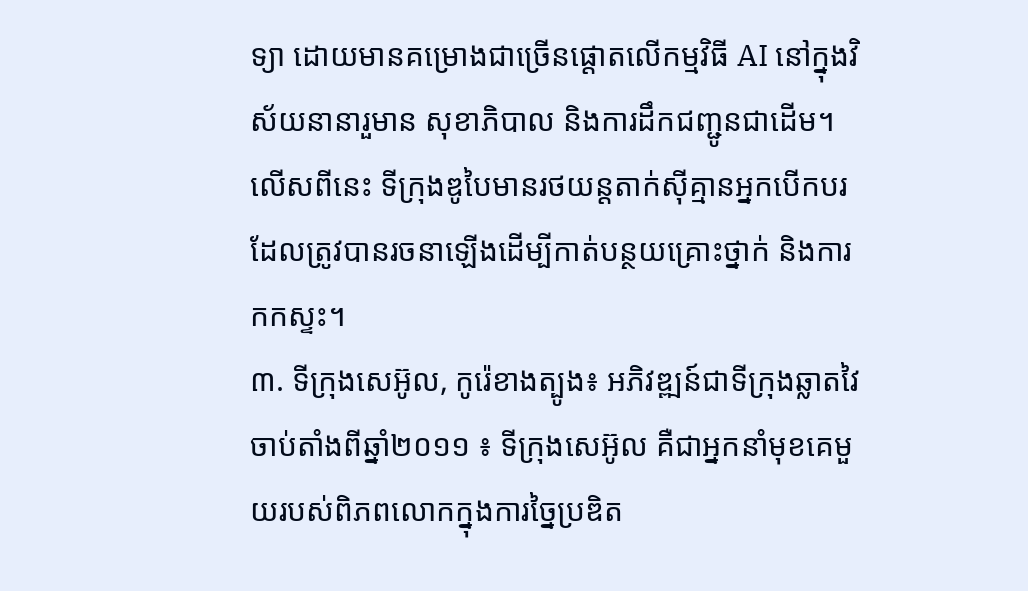ទ្យា ដោយមានគម្រោងជាច្រើនផ្តោតលើកម្មវិធី AI នៅក្នុងវិស័យនានារួមាន សុខាភិបាល និងការដឹកជញ្ជូនជាដើម។ លើសពីនេះ ទីក្រុងឌូបៃមានរថយន្តតាក់ស៊ីគ្មានអ្នកបើកបរ ដែលត្រូវបានរចនាឡើងដើម្បីកាត់បន្ថយគ្រោះថ្នាក់ និងការកកស្ទះ។
៣. ទីក្រុងសេអ៊ូល, កូរ៉េខាងត្បូង៖ អភិវឌ្ឍន៍ជាទីក្រុងឆ្លាតវៃចាប់តាំងពីឆ្នាំ២០១១ ៖ ទីក្រុងសេអ៊ូល គឺជាអ្នកនាំមុខគេមួយរបស់ពិភពលោកក្នុងការច្នៃប្រឌិត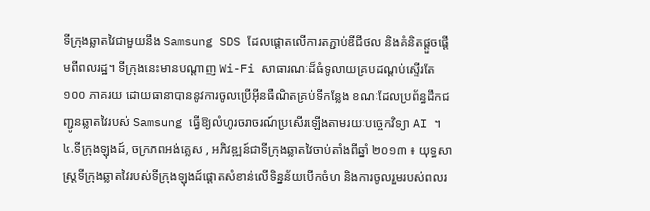ទីក្រុងឆ្លាតវៃជាមួយនឹង Samsung SDS ដែលផ្តោតលើការតភ្ជាប់ឌីជីថល និងគំនិតផ្តួចផ្តើមពីពលរដ្ឋ។ ទីក្រុងនេះមានបណ្តាញ Wi-Fi សាធារណៈដ៏ធំទូលាយគ្របដណ្តប់ស្ទើរតែ ១០០ ភាគរយ ដោយធានាបាននូវការចូលប្រើអ៊ីនធឺណិតគ្រប់ទីកន្លែង ខណៈដែលប្រព័ន្ធដឹកជញ្ជូនឆ្លាតវៃរបស់ Samsung ធ្វើឱ្យលំហូរចរាចរណ៍ប្រសើរឡើងតាមរយៈបច្ចេកវិទ្យា AI ។
៤.ទីក្រុងឡុងដ៍, ចក្រភពអង់គ្លេស , អភិវឌ្ឍន៍ជាទីក្រុងឆ្លាតវៃចាប់តាំងពីឆ្នាំ ២០១៣ ៖ យុទ្ធសាស្ត្រទីក្រុងឆ្លាតវៃរបស់ទីក្រុងឡុងដ៍ផ្តោតសំខាន់លើទិន្នន័យបើកចំហ និងការចូលរួមរបស់ពលរ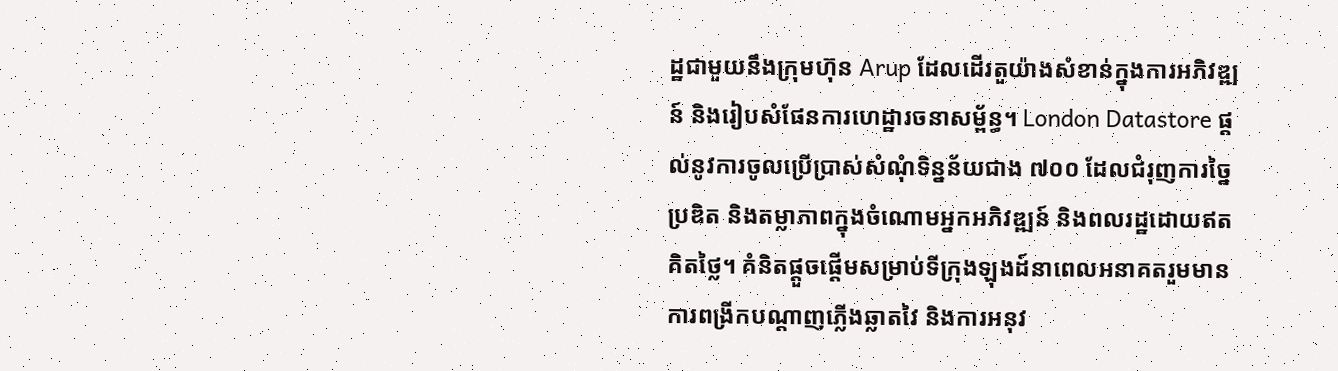ដ្ឋជាមួយនឹងក្រុមហ៊ុន Arup ដែលដើរតួយ៉ាងសំខាន់ក្នុងការអភិវឌ្ឍន៍ និងរៀបសំផែនការហេដ្ឋារចនាសម្ព័ន្ធ។ London Datastore ផ្តល់នូវការចូលប្រើប្រាស់សំណុំទិន្នន័យជាង ៧០០ ដែលជំរុញការច្នៃប្រឌិត និងតម្លាភាពក្នុងចំណោមអ្នកអភិវឌ្ឍន៍ និងពលរដ្ឋដោយឥតគិតថ្លៃ។ គំនិតផ្តួចផ្តើមសម្រាប់ទីក្រុងឡុងដ៍នាពេលអនាគតរួមមាន ការពង្រីកបណ្តាញភ្លើងឆ្លាតវៃ និងការអនុវ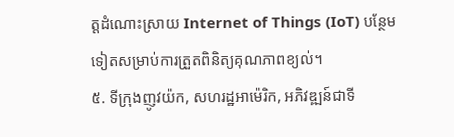ត្តដំណោះស្រាយ Internet of Things (IoT) បន្ថែមទៀតសម្រាប់ការត្រួតពិនិត្យគុណភាពខ្យល់។
៥. ទីក្រុងញូវយ៉ក, សហរដ្ឋអាម៉េរិក, អភិវឌ្ឍន៍ជាទី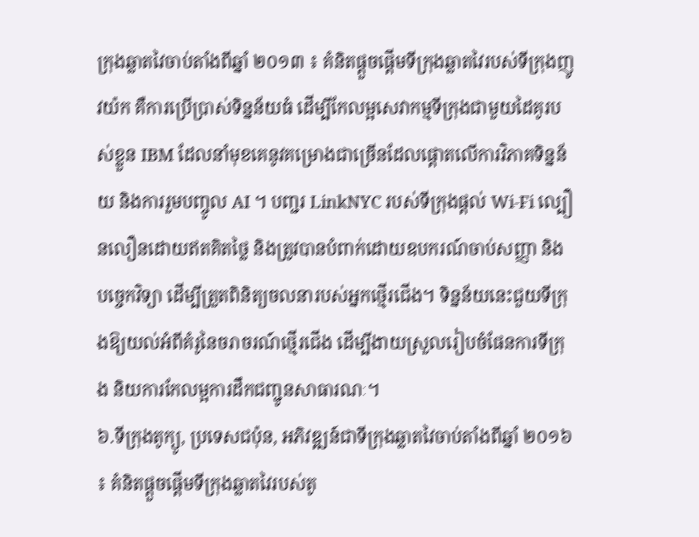ក្រុងឆ្លាតវៃចាប់តាំងពីឆ្នាំ ២០១៣ ៖ គំនិតផ្តួចផ្តើមទីក្រុងឆ្លាតវៃរបស់ទីក្រុងញូវយ៉ក គឺការប្រើប្រាស់ទិន្នន័យធំ ដើម្បីកែលម្អសេវាកម្មទីក្រុងជាមួយដៃគូរបស់ខ្លួន IBM ដែលនាំមុខគេនូវគម្រោងជាច្រើនដែលផ្តោតលើការវិភាគទិន្នន័យ និងការរួមបញ្ចូល AI ។ បញ្ជរ LinkNYC របស់ទីក្រុងផ្តល់ Wi-Fi ល្បឿនលឿនដោយឥតគិតថ្លៃ និងត្រូវបានបំពាក់ដោយឧបករណ៍ចាប់សញ្ញា និងបច្ចេកវិទ្យា ដើម្បីត្រួតពិនិត្យចលនារបស់អ្នកថ្មើរជើង។ ទិន្នន័យនេះជួយទីក្រុងឱ្យយល់អំពីគំរូនៃចរាចរណ៍ថ្មើរជើង ដើម្បីងាយស្រួលរៀបចំផែនការទីក្រុង និយការកែលម្អការដឹកជញ្ជូនសាធារណៈ។
៦.ទីក្រុងតូក្យូ, ប្រទេសជប៉ុន, អភិវឌ្ឍន៍ជាទីក្រុងឆ្លាតវៃចាប់តាំងពីឆ្នាំ ២០១៦ ៖ គំនិតផ្តួចផ្តើមទីក្រុងឆ្លាតវៃរបស់តូ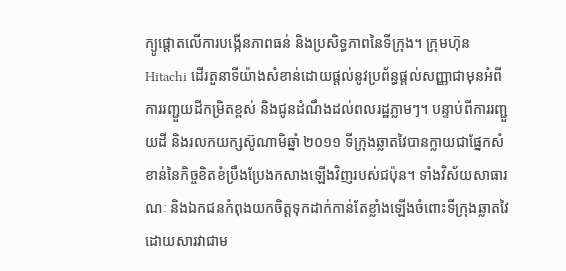ក្យូផ្តោតលើការបង្កើនភាពធន់ និងប្រសិទ្ធភាពនៃទីក្រុង។ ក្រុមហ៊ុន Hitachi ដើរតួនាទីយ៉ាងសំខាន់ដោយផ្តល់នូវប្រព័ន្ធផ្តល់សញ្ញាជាមុនអំពីការរញ្ជួយដីកម្រិតខ្ពស់ និងជូនដំណឹងដល់ពលរដ្ឋភ្លាមៗ។ បន្ទាប់ពីការរញ្ជួយដី និងរលកយក្សស៊ូណាមិឆ្នាំ ២០១១ ទីក្រុងឆ្លាតវៃបានក្លាយជាផ្នែកសំខាន់នៃកិច្ចខិតខំប្រឹងប្រែងកសាងឡើងវិញរបស់ជប៉ុន។ ទាំងវិស័យសាធារណៈ និងឯកជនកំពុងយកចិត្តទុកដាក់កាន់តែខ្លាំងឡើងចំពោះទីក្រុងឆ្លាតវៃ ដោយសារវាជាម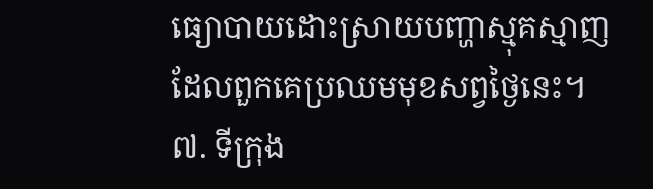ធ្យោបាយដោះស្រាយបញ្ហាស្មុគស្មាញដែលពួកគេប្រឈមមុខសព្វថ្ងៃនេះ។
៧. ទីក្រុង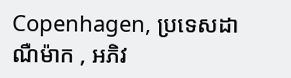Copenhagen, ប្រទេសដាណឺម៉ាក , អភិវ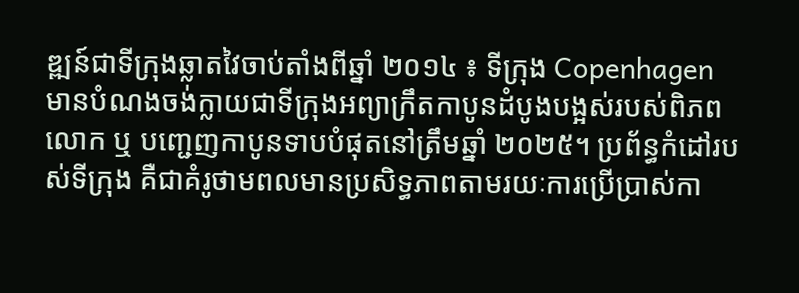ឌ្ឍន៍ជាទីក្រុងឆ្លាតវៃចាប់តាំងពីឆ្នាំ ២០១៤ ៖ ទីក្រុង Copenhagen មានបំណងចង់ក្លាយជាទីក្រុងអព្យាក្រឹតកាបូនដំបូងបង្អស់របស់ពិភពលោក ឬ បញ្ជេញកាបូនទាបបំផុតនៅត្រឹមឆ្នាំ ២០២៥។ ប្រព័ន្ធកំដៅរបស់ទីក្រុង គឺជាគំរូថាមពលមានប្រសិទ្ធភាពតាមរយៈការប្រើប្រាស់កា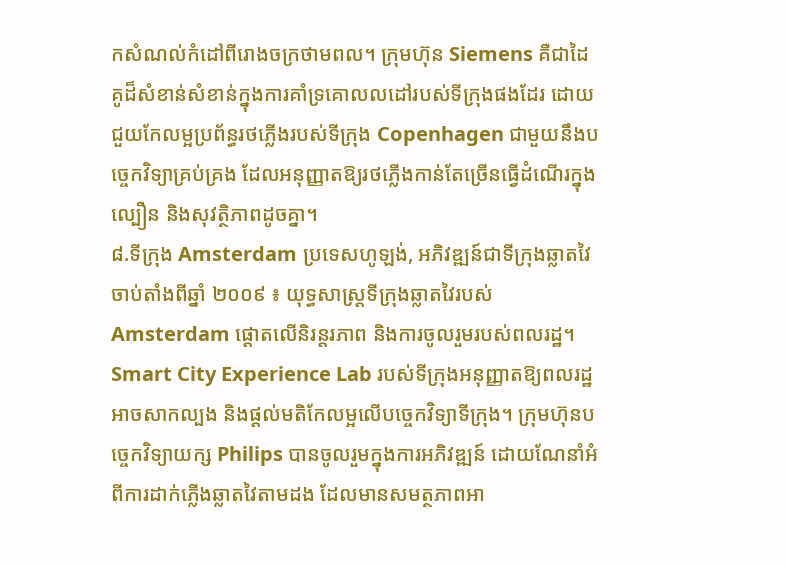កសំណល់កំដៅពីរោងចក្រថាមពល។ ក្រុមហ៊ុន Siemens គឺជាដៃគូដ៏សំខាន់សំខាន់ក្នុងការគាំទ្រគោលលដៅរបស់ទីក្រុងផងដែរ ដោយជួយកែលម្អប្រព័ន្ធរថភ្លើងរបស់ទីក្រុង Copenhagen ជាមួយនឹងបច្ចេកវិទ្យាគ្រប់គ្រង ដែលអនុញ្ញាតឱ្យរថភ្លើងកាន់តែច្រើនធ្វើដំណើរក្នុងល្បឿន និងសុវត្ថិភាពដូចគ្នា។
៨.ទីក្រុង Amsterdam ប្រទេសហូឡង់, អភិវឌ្ឍន៍ជាទីក្រុងឆ្លាតវៃចាប់តាំងពីឆ្នាំ ២០០៩ ៖ យុទ្ធសាស្ត្រទីក្រុងឆ្លាតវៃរបស់ Amsterdam ផ្តោតលើនិរន្តរភាព និងការចូលរួមរបស់ពលរដ្ឋ។ Smart City Experience Lab របស់ទីក្រុងអនុញ្ញាតឱ្យពលរដ្ឋអាចសាកល្បង និងផ្តល់មតិកែលម្អលើបច្ចេកវិទ្យាទីក្រុង។ ក្រុមហ៊ុនបច្ចេកវិទ្យាយក្ស Philips បានចូលរួមក្នុងការអភិវឌ្ឍន៍ ដោយណែនាំអំពីការដាក់ភ្លើងឆ្លាតវៃតាមដង ដែលមានសមត្ថភាពអា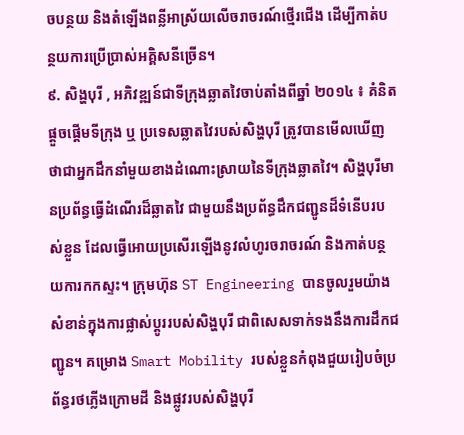ចបន្ថយ និងតំឡើងពន្លីអាស្រ័យលើចរាចរណ៍ថ្មើរជើង ដើម្បីកាត់បន្ថយការប្រើប្រាស់អគ្គិសនីច្រើន។
៩. សិង្ហបុរី , អភិវឌ្ឍន៍ជាទីក្រុងឆ្លាតវៃចាប់តាំងពីឆ្នាំ ២០១៤ ៖ គំនិតផ្តួចផ្តើមទីក្រុង ឬ ប្រទេសឆ្លាតវៃរបស់សិង្ហបុរី ត្រូវបានមើលឃើញថាជាអ្នកដឹកនាំមួយខាងដំណោះស្រាយនៃទីក្រុងឆ្លាតវៃ។ សិង្ហបុរីមានប្រព័ន្ធធ្វើដំណើរដ៏ឆ្លាតវៃ ជាមួយនឹងប្រព័ន្ធដឹកជញ្ជូនដ៏ទំនើបរបស់ខ្លួន ដែលធ្វើអោយប្រសើរឡើងនូវលំហូរចរាចរណ៍ និងកាត់បន្ថយការកកស្ទះ។ ក្រុមហ៊ុន ST Engineering បានចូលរួមយ៉ាងសំខាន់ក្នុងការផ្លាស់ប្តូររបស់សិង្ហបុរី ជាពិសេសទាក់ទងនឹងការដឹកជញ្ជូន។ គម្រោង Smart Mobility របស់ខ្លួនកំពុងជួយរៀបចំប្រព័ន្ធរថភ្លើងក្រោមដី និងផ្លូវរបស់សិង្ហបុរី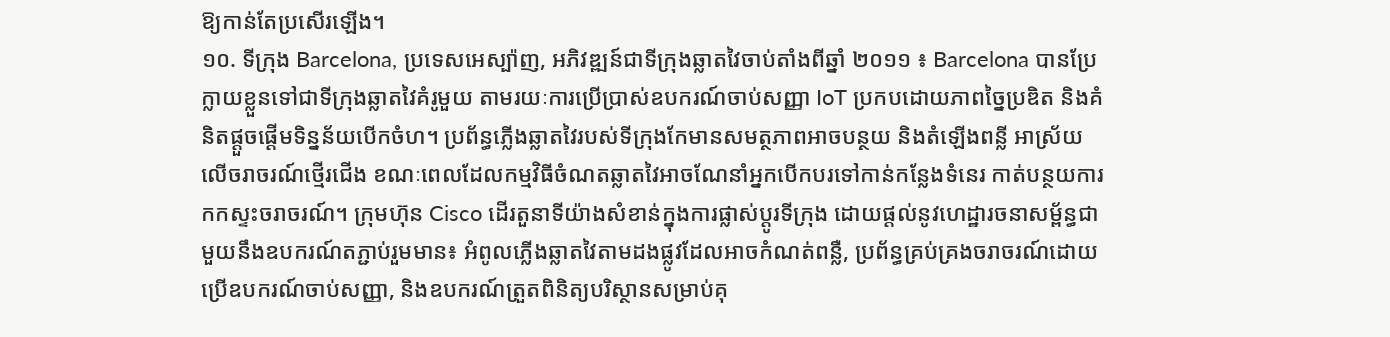ឱ្យកាន់តែប្រសើរឡើង។
១០. ទីក្រុង Barcelona, ប្រទេសអេស្ប៉ាញ, អភិវឌ្ឍន៍ជាទីក្រុងឆ្លាតវៃចាប់តាំងពីឆ្នាំ ២០១១ ៖ Barcelona បានប្រែក្លាយខ្លួនទៅជាទីក្រុងឆ្លាតវៃគំរូមួយ តាមរយៈការប្រើប្រាស់ឧបករណ៍ចាប់សញ្ញា IoT ប្រកបដោយភាពច្នៃប្រឌិត និងគំនិតផ្តួចផ្តើមទិន្នន័យបើកចំហ។ ប្រព័ន្ធភ្លើងឆ្លាតវៃរបស់ទីក្រុងកែមានសមត្ថភាពអាចបន្ថយ និងតំឡើងពន្លី អាស្រ័យលើចរាចរណ៍ថ្មើរជើង ខណៈពេលដែលកម្មវិធីចំណតឆ្លាតវៃអាចណែនាំអ្នកបើកបរទៅកាន់កន្លែងទំនេរ កាត់បន្ថយការកកស្ទះចរាចរណ៍។ ក្រុមហ៊ុន Cisco ដើរតួនាទីយ៉ាងសំខាន់ក្នុងការផ្លាស់ប្តូរទីក្រុង ដោយផ្តល់នូវហេដ្ឋារចនាសម្ព័ន្ធជាមួយនឹងឧបករណ៍តភ្ជាប់រួមមាន៖ អំពូលភ្លើងឆ្លាតវៃតាមដងផ្លូវដែលអាចកំណត់ពន្លឺ, ប្រព័ន្ធគ្រប់គ្រងចរាចរណ៍ដោយប្រើឧបករណ៍ចាប់សញ្ញា, និងឧបករណ៍ត្រួតពិនិត្យបរិស្ថានសម្រាប់គុ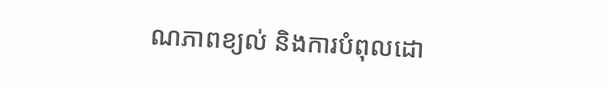ណភាពខ្យល់ និងការបំពុលដោ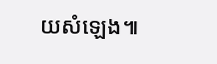យសំឡេង៕